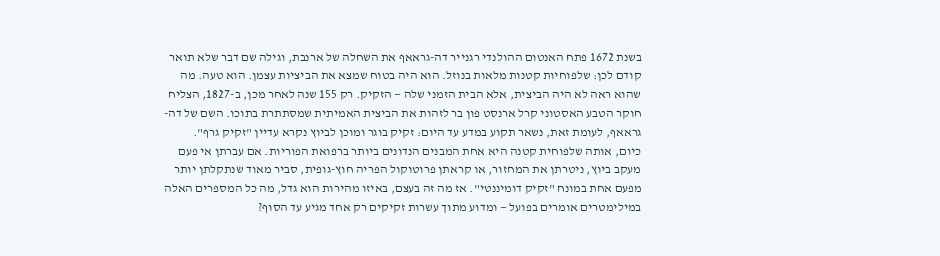בשנת 1672 פתח האנטום ההולנדי רגנייר דה-גראאף את השחלה של ארנבת, וגילה שם דבר שלא תואר קודם לכן: שלפוחיות קטנות מלאות בנוזל. הוא היה בטוח שמצא את הביציות עצמן. הוא טעה. מה שהוא ראה לא היה הביצית, אלא הבית הזמני שלה — הזקיק. רק 155 שנה לאחר מכן, ב-1827, הצליח חוקר הטבע האסטוני קרל ארנסט פון בר לזהות את הביצית האמיתית שמסתתרת בתוכו. השם של דה-גראאף, לעומת זאת, נשאר תקוע במדע עד היום: זקיק בוגר ומוכן לביוץ נקרא עדיין "זקיק גרף".
כיום, אותה שלפוחית קטנה היא אחת המבנים הנדונים ביותר ברפואת הפוריות. אם עברתן אי פעם מעקב ביוץ, ניטרתן את המחזור, או קראתן פרוטוקול הפריה חוץ-גופית, סביר מאוד שנתקלתן יותר מפעם אחת במונח "זקיק דומיננטי". אז מה זה בעצם, באיזו מהירות הוא גדל, מה כל המספרים האלה במילימטרים אומרים בפועל — ומדוע מתוך עשרות זקיקים רק אחד מגיע עד הסוף?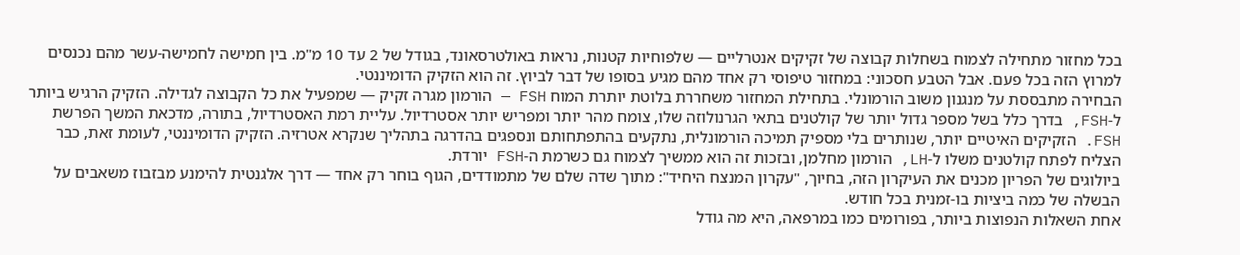בכל מחזור מתחילה לצמוח בשחלות קבוצה של זקיקים אנטרליים — שלפוחיות קטנות, נראות באולטרסאונד, בגודל של 2 עד 10 מ"מ. בין חמישה לחמישה-עשר מהם נכנסים למרוץ הזה בכל פעם. אבל הטבע חסכוני: במחזור טיפוסי רק אחד מהם מגיע בסופו של דבר לביוץ. זה הוא הזקיק הדומיננטי.
הבחירה מתבססת על מנגנון משוב הורמונלי. בתחילת המחזור משחררת בלוטת יותרת המוח FSH — הורמון מגרה זקיק — שמפעיל את כל הקבוצה לגדילה. הזקיק הרגיש ביותר ל-FSH, בדרך כלל בשל מספר גדול יותר של קולטנים בתאי הגרנולוזה שלו, צומח מהר יותר ומפריש יותר אסטרדיול. עליית רמת האסטרדיול, בתורה, מדכאת המשך הפרשת FSH. הזקיקים האיטיים יותר, שנותרים בלי מספיק תמיכה הורמונלית, נתקעים בהתפתחותם ונספגים בהדרגה בתהליך שנקרא אטרזיה. הזקיק הדומיננטי, לעומת זאת, כבר הצליח לפתח קולטנים משלו ל-LH, הורמון מחלמן, ובזכות זה הוא ממשיך לצמוח גם כשרמת ה-FSH יורדת.
ביולוגים של הפריון מכנים את העיקרון הזה, בחיוך, "עקרון המנצח היחיד": מתוך שדה שלם של מתמודדים, הגוף בוחר רק אחד — דרך אלגנטית להימנע מבזבוז משאבים על הבשלה של כמה ביציות בו-זמנית בכל חודש.
אחת השאלות הנפוצות ביותר, בפורומים כמו במרפאה, היא מה גודל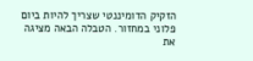הזקיק הדומיננטי שצריך להיות ביום פלוני במחזור. הטבלה הבאה מציגה את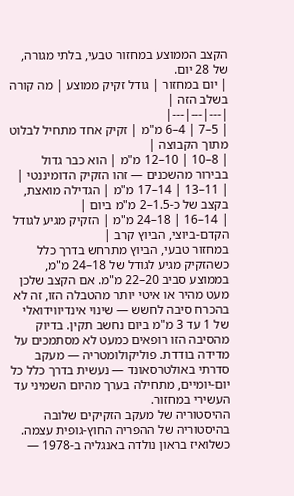הקצב הממוצע במחזור טבעי, בלתי מגורה, של 28 יום.
| יום במחזור | גודל זקיק ממוצע | מה קורה בשלב הזה |
|---|---|---|
| 5–7 | 4–6 מ"מ | זקיק אחד מתחיל לבלוט מתוך הקבוצה |
| 8–10 | 10–12 מ"מ | הוא כבר גדול בבירור מהשכנים — זהו הזקיק הדומיננטי |
| 11–13 | 14–17 מ"מ | הגדילה מואצת, בקצב של כ-1.5–2 מ"מ ביום |
| 14–16 | 18–24 מ"מ | הזקיק מגיע לגודל הקדם-ביוצי, הביוץ קרב |
במחזור טבעי, הביוץ מתרחש בדרך כלל כשהזקיק מגיע לגודל של 18–24 מ"מ, בממוצע סביב 20–22 מ"מ. אם הקצב שלכן מעט מהיר או איטי יותר מהטבלה הזו, זה לא בהכרח סיבה לחשש — שינוי אינדיווידואלי של 1 עד 3 מ"מ ביום נחשב תקין. בדיוק מהסיבה הזו רופאים כמעט לא מסתמכים על מדידה בודדת. פוליקולומטריה — מעקב סדרתי באולטרסאונד — נעשית בדרך כלל כל יום-יומיים, מתחילה בערך מהיום השמיני עד העשירי במחזור.
ההיסטוריה של מעקב הזקיקים שלובה בהיסטוריה של ההפריה החוץ-גופית עצמה. כשלואיז בראון נולדה באנגליה ב-1978 —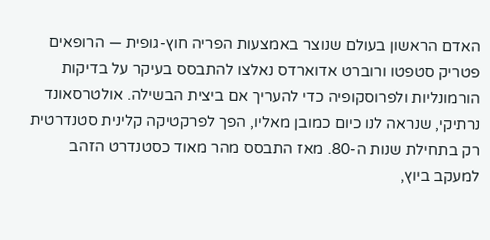האדם הראשון בעולם שנוצר באמצעות הפריה חוץ-גופית — הרופאים פטריק סטפטו ורוברט אדוארדס נאלצו להתבסס בעיקר על בדיקות הורמונליות ולפרוסקופיה כדי להעריך אם ביצית הבשילה. אולטרסאונד נרתיקי, שנראה לנו כיום כמובן מאליו, הפך לפרקטיקה קלינית סטנדרטית רק בתחילת שנות ה-80. מאז התבסס מהר מאוד כסטנדרט הזהב למעקב ביוץ,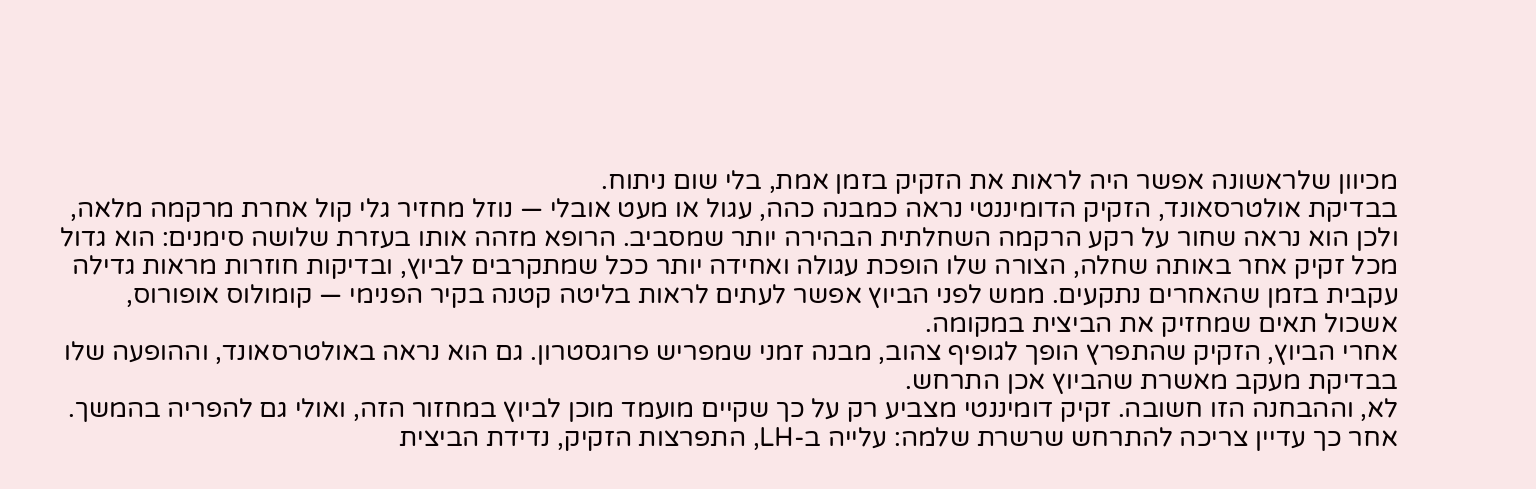מכיוון שלראשונה אפשר היה לראות את הזקיק בזמן אמת, בלי שום ניתוח.
בבדיקת אולטרסאונד, הזקיק הדומיננטי נראה כמבנה כהה, עגול או מעט אובלי — נוזל מחזיר גלי קול אחרת מרקמה מלאה, ולכן הוא נראה שחור על רקע הרקמה השחלתית הבהירה יותר שמסביב. הרופא מזהה אותו בעזרת שלושה סימנים: הוא גדול מכל זקיק אחר באותה שחלה, הצורה שלו הופכת עגולה ואחידה יותר ככל שמתקרבים לביוץ, ובדיקות חוזרות מראות גדילה עקבית בזמן שהאחרים נתקעים. ממש לפני הביוץ אפשר לעתים לראות בליטה קטנה בקיר הפנימי — קומולוס אופורוס, אשכול תאים שמחזיק את הביצית במקומה.
אחרי הביוץ, הזקיק שהתפרץ הופך לגופיף צהוב, מבנה זמני שמפריש פרוגסטרון. גם הוא נראה באולטרסאונד, וההופעה שלו בבדיקת מעקב מאשרת שהביוץ אכן התרחש.
לא, וההבחנה הזו חשובה. זקיק דומיננטי מצביע רק על כך שקיים מועמד מוכן לביוץ במחזור הזה, ואולי גם להפריה בהמשך. אחר כך עדיין צריכה להתרחש שרשרת שלמה: עלייה ב-LH, התפרצות הזקיק, נדידת הביצית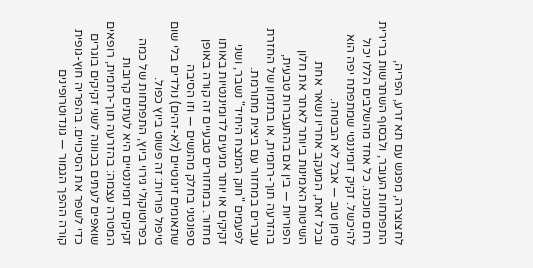לחצוצרה, מפגש עם תא זרע, הפריה, התפתחות העובר, ולבסוף השתרשות ברירית רחם מוכנה. כל אחד מהשלבים הללו יכול להיכשל. זקיק דומיננטי שמתפתח יפה הוא סימן טוב — אבל לא הבטחה.
ובכל זאת, המעקב אחריו נשאר אחת השיטות האמינות ביותר לאתר את חלון הפוריות — בין אם בהתעברות טבעית, בהזרעה תוך-רחמית, או בתזמון של החזרת עוברים במחזור עם ביצית מתורמת.
לפעמים "חוק המנצח היחיד" נשבר, ושני זקיקים או יותר מגיעים לדומיננטיות באותו מחזור. במחזורים טבעיים זה קורה באופן ספונטני בחלק מהנשים — וזו הסיבה שתאומים זיגוטיים (לא-זהים) נולדים בלי שום טיפול פוריות: זה פשוט ביוץ כפול.
בפרוטוקולי גירוי ביוץ, התפתחות של כמה זקיקים דומיננטיים היא לעתים קרובות המטרה עצמה: בהזרעה תוך-רחמית, רופאים שואפים לעתים בכוונה לשני זקיקים בוגרים כדי לשפר את הסיכויים. בהפריה חוץ-גופית קורה ההפך הגמור — גונדוטרופינים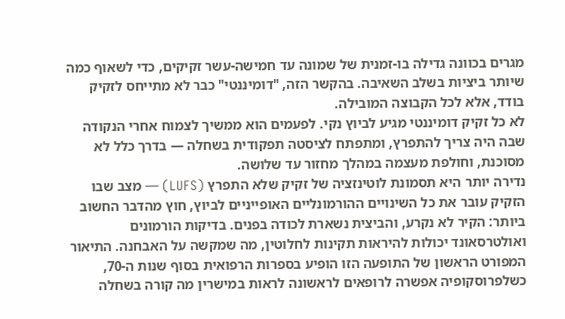מגרים בכוונה גדילה בו-זמנית של שמונה עד חמישה-עשר זקיקים, כדי לשאוף כמה שיותר ביציות בשלב השאיבה. בהקשר הזה, "דומיננטי" כבר לא מתייחס לזקיק בודד, אלא לכל הקבוצה המובילה.
לא כל זקיק דומיננטי מגיע לביוץ נקי. לפעמים הוא ממשיך לצמוח אחרי הנקודה שבה היה צריך להתפרץ, ומתפתח לציסטה תפקודית בשחלה — בדרך כלל לא מסוכנת, וחולפת מעצמה במהלך מחזור עד שלושה.
נדירה יותר היא תסמונת לוטינזציה של זקיק שלא התפרץ (LUFS) — מצב שבו הזקיק עובר את כל השינויים ההורמונליים האופייניים לביוץ, חוץ מהדבר החשוב ביותר: הקיר לא נקרע, והביצית נשארת לכודה בפנים. בדיקות הורמונים ואולטרסאונד יכולות להיראות תקינות לחלוטין, מה שמקשה על האבחנה. התיאור המפורט הראשון של התופעה הזו הופיע בספרות הרפואית בסוף שנות ה-70, כשלפרוסקופיה אפשרה לרופאים לראשונה לראות במישרין מה קורה בשחלה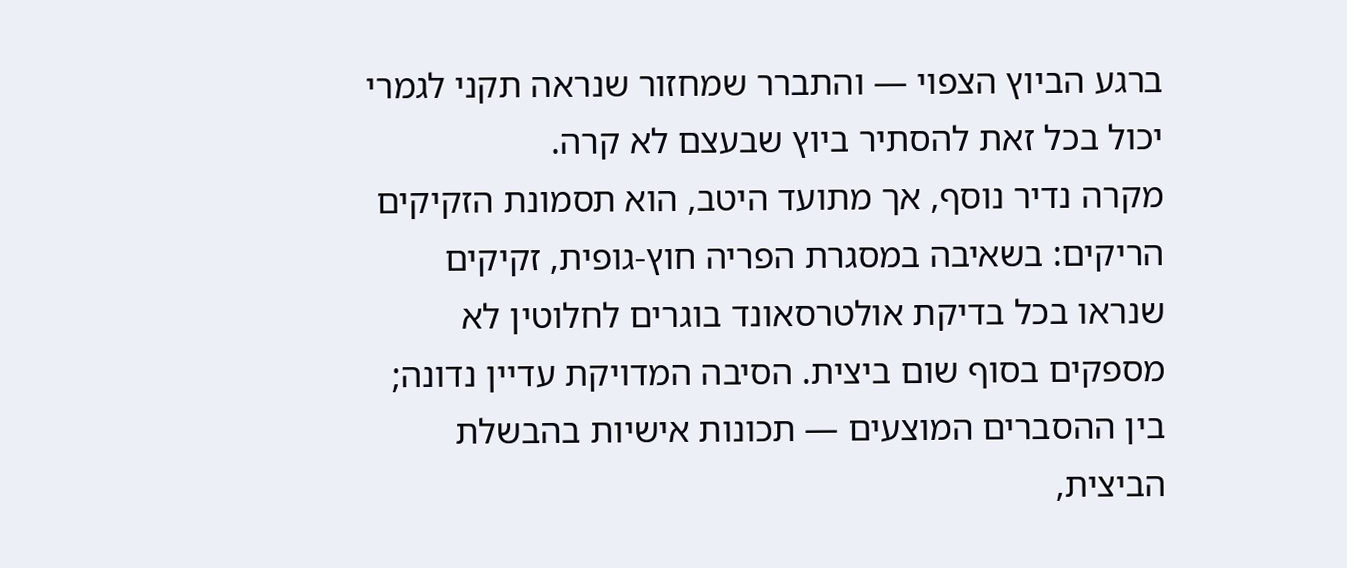ברגע הביוץ הצפוי — והתברר שמחזור שנראה תקני לגמרי יכול בכל זאת להסתיר ביוץ שבעצם לא קרה.
מקרה נדיר נוסף, אך מתועד היטב, הוא תסמונת הזקיקים הריקים: בשאיבה במסגרת הפריה חוץ-גופית, זקיקים שנראו בכל בדיקת אולטרסאונד בוגרים לחלוטין לא מספקים בסוף שום ביצית. הסיבה המדויקת עדיין נדונה; בין ההסברים המוצעים — תכונות אישיות בהבשלת הביצית,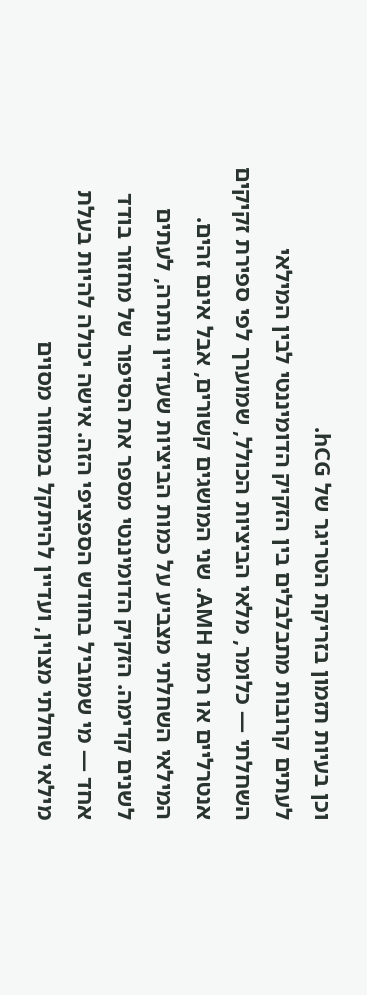וכן בעיות תזמון בזריקת הטריגר של hCG.
לעתים קרובות מתבלבלים בין הזקיק הדומיננטי לבין המילאי השחלתי — כלומר, מלאי הביציות הכולל, שמוערך לפי ספירת זקיקים אנטרליים או רמת AMH. שני המושגים קשורים, אבל אינם זהים. המילאי השחלתי מצביע על כמות הביציות שעדיין נותרה, לעתים לשנים קדימה. הזקיק הדומיננטי מספר את הסיפור של מחזור בודד אחד — מי שמוביל בחודש הספציפי הזה. אישה יכולה להיות בעלת מילאי שחלתי מצוין, ועדיין להיתקל במחזור מסוים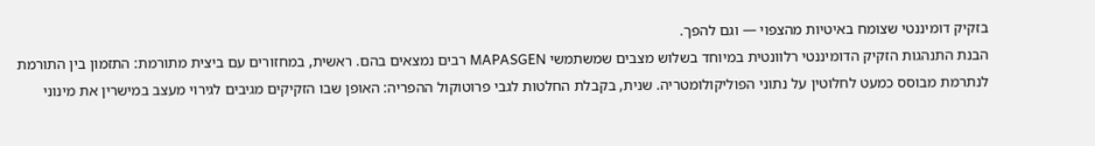בזקיק דומיננטי שצומח באיטיות מהצפוי — וגם להפך.
הבנת התנהגות הזקיק הדומיננטי רלוונטית במיוחד בשלוש מצבים שמשתמשי MAPASGEN רבים נמצאים בהם. ראשית, במחזורים עם ביצית מתורמת: התזמון בין התורמת לנתרמת מבוסס כמעט לחלוטין על נתוני הפוליקולומטריה. שנית, בקבלת החלטות לגבי פרוטוקול ההפריה: האופן שבו הזקיקים מגיבים לגירוי מעצב במישרין את מינוני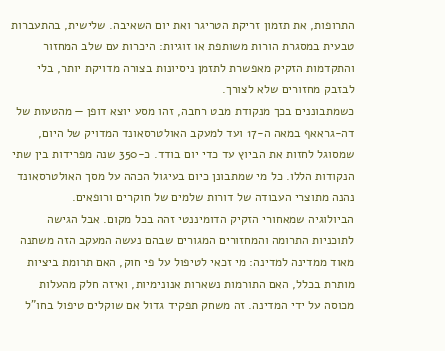התרופות, את תזמון זריקת הטריגר ואת יום השאיבה. שלישית, בהתעברות טבעית במסגרת הורות משותפת או זוגיות: היכרות עם שלב המחזור והתקדמות הזקיק מאפשרת לתזמן ניסיונות בצורה מדויקת יותר, בלי לבזבק מחזורים שלא לצורך.
כשמתבוננים בכך מנקודת מבט רחבה, זהו מסע יוצא דופן — מהטעות של דה-גראאף במאה ה-17 ועד למעקב האולטרסאונד המדויק של היום, שמסוגל לחזות את הביוץ עד כדי יום בודד. כ-350 שנה מפרידות בין שתי הנקודות הללו. כל מי שמתבונן כיום בעיגול הכהה על מסך האולטרסאונד נהנה מתוצרי העבודה של דורות שלמים של חוקרים ורופאים.
הביולוגיה שמאחורי הזקיק הדומיננטי זהה בכל מקום. אבל הגישה לתוכניות התרומה והמחזורים המגורים שבהם נעשה המעקב הזה משתנה מאוד ממדינה למדינה: מי זכאי לטיפול על פי חוק, האם תרומת ביציות מותרת בכלל, האם התורמות נשארות אנונימיות, ואיזה חלק מהעלות מכוסה על ידי המדינה. זה משחק תפקיד גדול אם שוקלים טיפול בחו"ל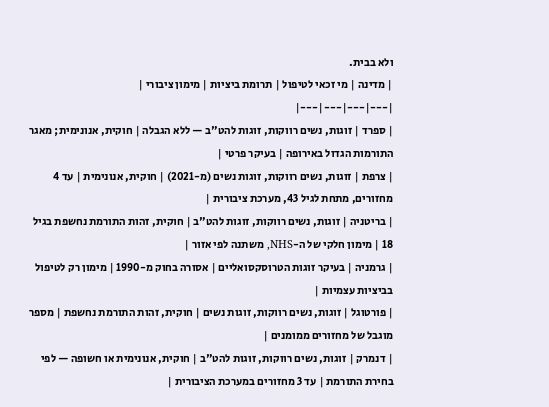ולא בבית.
| מדינה | מי זכאי לטיפול | תרומת ביציות | מימון ציבורי |
|---|---|---|---|
| ספרד | זוגות, נשים רווקות, זוגות להט"ב — ללא הגבלה | חוקית, אנונימית; מאגר התורמות הגדול באירופה | בעיקר פרטי |
| צרפת | זוגות, נשים רווקות, זוגות נשים (מ-2021) | חוקית, אנונימית | עד 4 מחזורים, מתחת לגיל 43, מערכת ציבורית |
| בריטניה | זוגות, נשים רווקות, זוגות להט"ב | חוקית, זהות התורמת נחשפת בגיל 18 | מימון חלקי של ה-NHS, משתנה לפי אזור |
| גרמניה | בעיקר זוגות הטרוסקסואליים | אסורה בחוק מ-1990 | מימון רק לטיפול בביציות עצמיות |
| פורטוגל | זוגות, נשים רווקות, זוגות נשים | חוקית, זהות התורמת נחשפת | מספר מוגבל של מחזורים ממומנים |
| דנמרק | זוגות, נשים רווקות, זוגות להט"ב | חוקית, אנונימית או חשופה — לפי בחירת התורמת | עד 3 מחזורים במערכת הציבורית |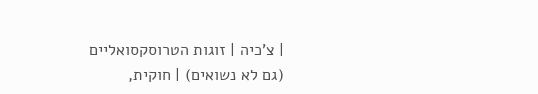| צ'כיה | זוגות הטרוסקסואליים (גם לא נשואים) | חוקית,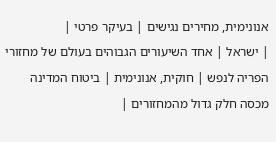אנונימית, מחירים נגישים | בעיקר פרטי |
| ישראל | אחד השיעורים הגבוהים בעולם של מחזורי הפריה לנפש | חוקית, אנונימית | ביטוח המדינה מכסה חלק גדול מהמחזורים |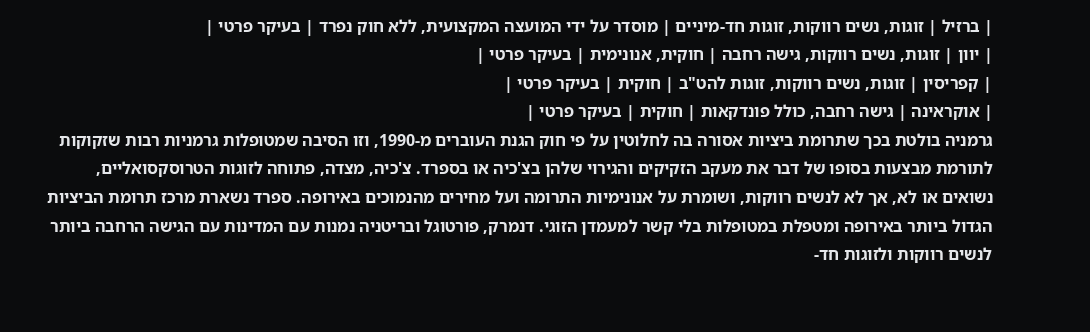| ברזיל | זוגות, נשים רווקות, זוגות חד-מיניים | מוסדר על ידי המועצה המקצועית, ללא חוק נפרד | בעיקר פרטי |
| יוון | זוגות, נשים רווקות, גישה רחבה | חוקית, אנונימית | בעיקר פרטי |
| קפריסין | זוגות, נשים רווקות, זוגות להט"ב | חוקית | בעיקר פרטי |
| אוקראינה | גישה רחבה, כולל פונדקאות | חוקית | בעיקר פרטי |
גרמניה בולטת בכך שתרומת ביציות אסורה בה לחלוטין על פי חוק הגנת העוברים מ-1990, וזו הסיבה שמטופלות גרמניות רבות שזקוקות לתורמת מבצעות בסופו של דבר את מעקב הזקיקים והגירוי שלהן בצ'כיה או בספרד. צ'כיה, מצדה, פתוחה לזוגות הטרוסקסואליים, נשואים או לא, אך לא לנשים רווקות, ושומרת על אנונימיות התרומה ועל מחירים מהנמוכים באירופה. ספרד נשארת מרכז תרומת הביציות הגדול ביותר באירופה ומטפלת במטופלות בלי קשר למעמדן הזוגי. דנמרק, פורטוגל ובריטניה נמנות עם המדינות עם הגישה הרחבה ביותר לנשים רווקות ולזוגות חד-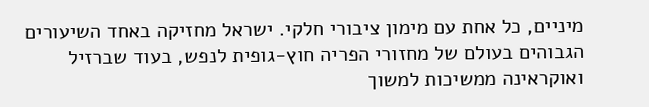מיניים, כל אחת עם מימון ציבורי חלקי. ישראל מחזיקה באחד השיעורים הגבוהים בעולם של מחזורי הפריה חוץ-גופית לנפש, בעוד שברזיל ואוקראינה ממשיכות למשוך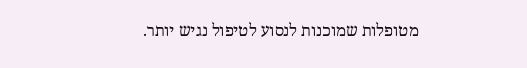מטופלות שמוכנות לנסוע לטיפול נגיש יותר.